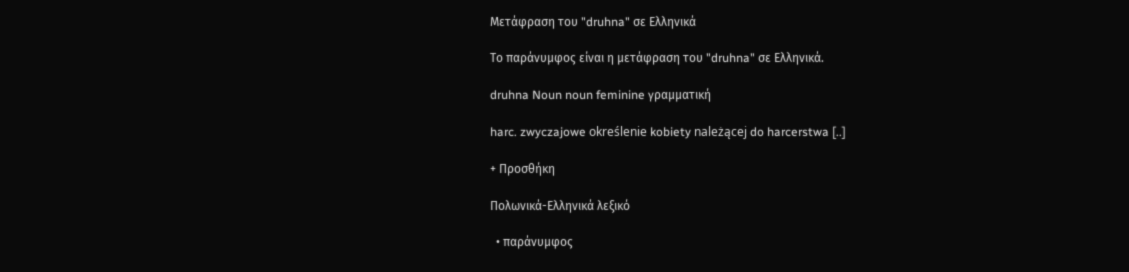Μετάφραση του "druhna" σε Ελληνικά

Το παράνυμφος είναι η μετάφραση του "druhna" σε Ελληνικά.

druhna Noun noun feminine γραμματική

harc. zwyczajowe określenie kobiety należącej do harcerstwa [..]

+ Προσθήκη

Πολωνικά-Ελληνικά λεξικό

  • παράνυμφος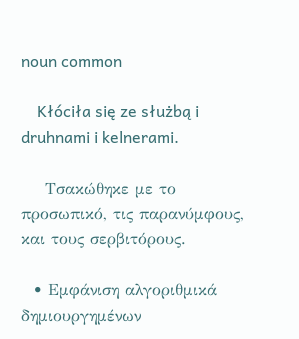noun common

    Kłóciła się ze służbą i druhnami i kelnerami.

    Τσακώθηκε με το προσωπικό, τις παρανύμφους, και τους σερβιτόρους.

  • Εμφάνιση αλγοριθμικά δημιουργημένων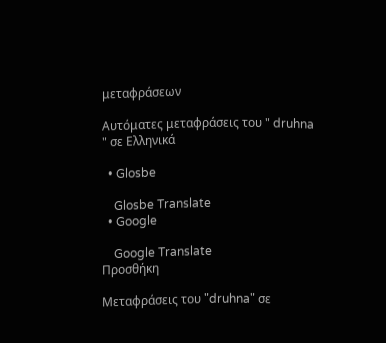μεταφράσεων

Αυτόματες μεταφράσεις του " druhna " σε Ελληνικά

  • Glosbe

    Glosbe Translate
  • Google

    Google Translate
Προσθήκη

Μεταφράσεις του "druhna" σε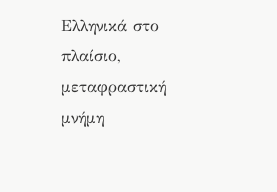Ελληνικά στο πλαίσιο, μεταφραστική μνήμη